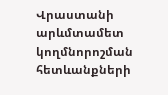Վրաստանի արևմտամետ կողմնորոշման հետևանքների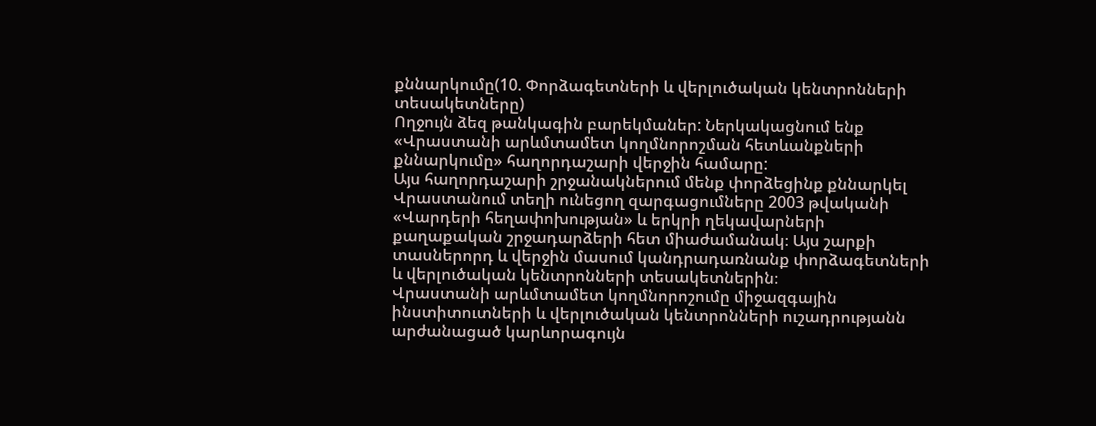քննարկումը(10. Փորձագետների և վերլուծական կենտրոնների տեսակետները)
Ողջույն ձեզ թանկագին բարեկմաներ: Ներկակացնում ենք «Վրաստանի արևմտամետ կողմնորոշման հետևանքների քննարկումը» հաղորդաշարի վերջին համարը:
Այս հաղորդաշարի շրջանակներում մենք փորձեցինք քննարկել Վրաստանում տեղի ունեցող զարգացումները 2003 թվականի «Վարդերի հեղափոխության» և երկրի ղեկավարների քաղաքական շրջադարձերի հետ միաժամանակ։ Այս շարքի տասներորդ և վերջին մասում կանդրադառնանք փորձագետների և վերլուծական կենտրոնների տեսակետներին։
Վրաստանի արևմտամետ կողմնորոշումը միջազգային ինստիտուտների և վերլուծական կենտրոնների ուշադրությանն արժանացած կարևորագույն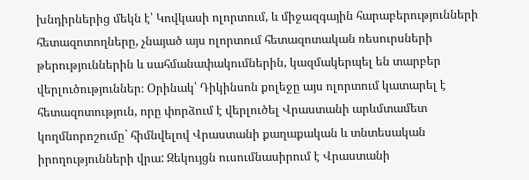խնդիրներից մեկն է՝ Կովկասի ոլորտում, և միջազգային հարաբերությունների հետազոտողները, չնայած այս ոլորտում հետազոտական ռեսուրսների թերություններին և սահմանափակումներին, կազմակերպել են տարբեր վերլուծություններ։ Օրինակ՝ Դիկինսոն քոլեջը այս ոլորտում կատարել է հետազոտություն, որը փորձում է վերլուծել Վրաստանի արևմտամետ կողմնորոշումը` հիմնվելով Վրաստանի քաղաքական և տնտեսական իրողությունների վրա: Զեկույցն ուսումնասիրում է Վրաստանի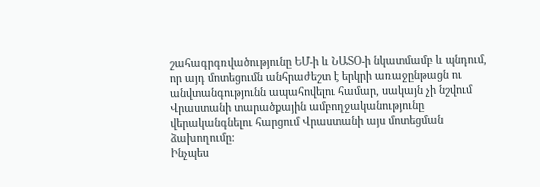շահագրգռվածությունը ԵՄ-ի և ՆԱՏՕ-ի նկատմամբ և պնդում, որ այդ մոտեցումն անհրաժեշտ է երկրի առաջընթացն ու անվտանգությունն ապահովելու համար, սակայն չի նշվում Վրաստանի տարածքային ամբողջականությունը վերականգնելու հարցում Վրաստանի այս մոտեցման ձախողումը:
Ինչպես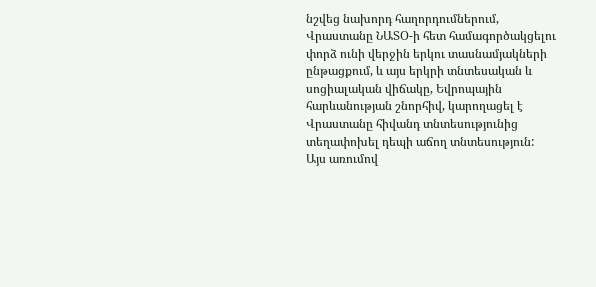նշվեց նախորդ հաղորդումներում, Վրաստանը ՆԱՏՕ-ի հետ համագործակցելու փորձ ունի վերջին երկու տասնամյակների ընթացքում, և այս երկրի տնտեսական և սոցիալական վիճակը, Եվրոպային հարևանության շնորհիվ, կարողացել է Վրաստանը հիվանդ տնտեսությունից տեղափոխել դեպի աճող տնտեսություն: Այս առումով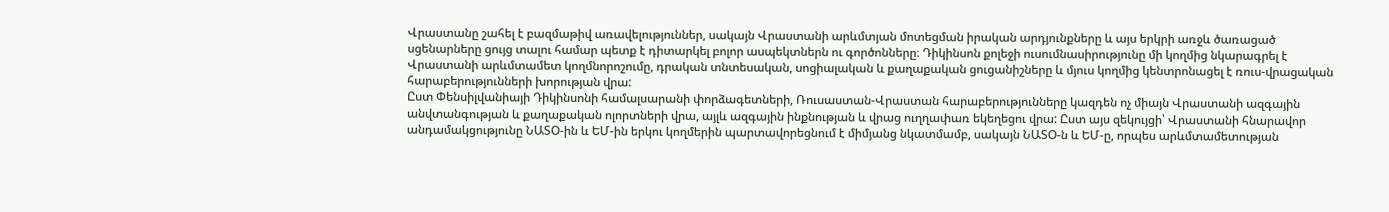Վրաստանը շահել է բազմաթիվ առավելություններ, սակայն Վրաստանի արևմտյան մոտեցման իրական արդյունքները և այս երկրի առջև ծառացած սցենարները ցույց տալու համար պետք է դիտարկել բոլոր ասպեկտներն ու գործոնները։ Դիկինսոն քոլեջի ուսումնասիրությունը մի կողմից նկարագրել է Վրաստանի արևմտամետ կողմնորոշումը, դրական տնտեսական, սոցիալական և քաղաքական ցուցանիշները և մյուս կողմից կենտրոնացել է ռուս-վրացական հարաբերությունների խորության վրա:
Ըստ Փենսիլվանիայի Դիկինսոնի համալսարանի փորձագետների, Ռուսաստան-Վրաստան հարաբերությունները կազդեն ոչ միայն Վրաստանի ազգային անվտանգության և քաղաքական ոլորտների վրա, այլև ազգային ինքնության և վրաց ուղղափառ եկեղեցու վրա: Ըստ այս զեկույցի՝ Վրաստանի հնարավոր անդամակցությունը ՆԱՏՕ-ին և ԵՄ-ին երկու կողմերին պարտավորեցնում է միմյանց նկատմամբ, սակայն ՆԱՏՕ-ն և ԵՄ-ը, որպես արևմտամետության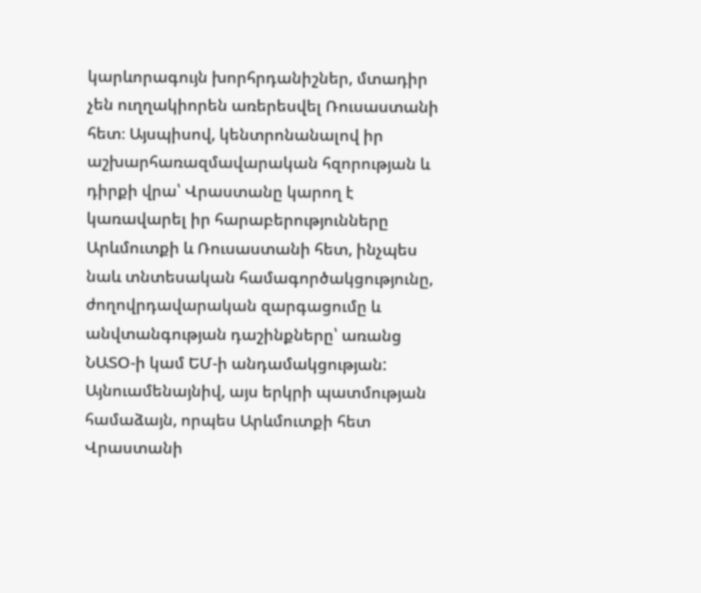կարևորագույն խորհրդանիշներ, մտադիր չեն ուղղակիորեն առերեսվել Ռուսաստանի հետ։ Այսպիսով, կենտրոնանալով իր աշխարհառազմավարական հզորության և դիրքի վրա՝ Վրաստանը կարող է կառավարել իր հարաբերությունները Արևմուտքի և Ռուսաստանի հետ, ինչպես նաև տնտեսական համագործակցությունը, ժողովրդավարական զարգացումը և անվտանգության դաշինքները՝ առանց ՆԱՏՕ-ի կամ ԵՄ-ի անդամակցության:
Այնուամենայնիվ, այս երկրի պատմության համաձայն, որպես Արևմուտքի հետ Վրաստանի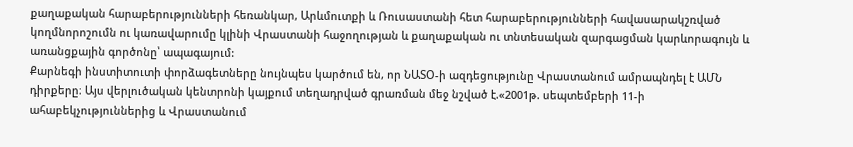քաղաքական հարաբերությունների հեռանկար, Արևմուտքի և Ռուսաստանի հետ հարաբերությունների հավասարակշռված կողմնորոշումն ու կառավարումը կլինի Վրաստանի հաջողության և քաղաքական ու տնտեսական զարգացման կարևորագույն և առանցքային գործոնը՝ ապագայում:
Քարնեգի ինստիտուտի փորձագետները նույնպես կարծում են, որ ՆԱՏՕ-ի ազդեցությունը Վրաստանում ամրապնդել է ԱՄՆ դիրքերը։ Այս վերլուծական կենտրոնի կայքում տեղադրված գրառման մեջ նշված է.«2001թ. սեպտեմբերի 11-ի ահաբեկչություններից և Վրաստանում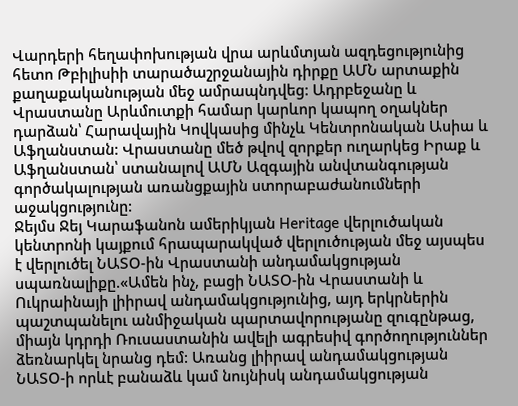Վարդերի հեղափոխության վրա արևմտյան ազդեցությունից հետո Թբիլիսիի տարածաշրջանային դիրքը ԱՄՆ արտաքին քաղաքականության մեջ ամրապնդվեց: Ադրբեջանը և Վրաստանը Արևմուտքի համար կարևոր կապող օղակներ դարձան՝ Հարավային Կովկասից մինչև Կենտրոնական Ասիա և Աֆղանստան: Վրաստանը մեծ թվով զորքեր ուղարկեց Իրաք և Աֆղանստան՝ ստանալով ԱՄՆ Ազգային անվտանգության գործակալության առանցքային ստորաբաժանումների աջակցությունը:
Ջեյմս Ջեյ Կարաֆանոն ամերիկյան Heritage վերլուծական կենտրոնի կայքում հրապարակված վերլուծության մեջ այսպես է վերլուծել ՆԱՏՕ-ին Վրաստանի անդամակցության սպառնալիքը.«Ամեն ինչ, բացի ՆԱՏՕ-ին Վրաստանի և Ուկրաինայի լիիրավ անդամակցությունից, այդ երկրներին պաշտպանելու անմիջական պարտավորությանը զուգընթաց, միայն կդրդի Ռուսաստանին ավելի ագրեսիվ գործողություններ ձեռնարկել նրանց դեմ: Առանց լիիրավ անդամակցության ՆԱՏՕ-ի որևէ բանաձև կամ նույնիսկ անդամակցության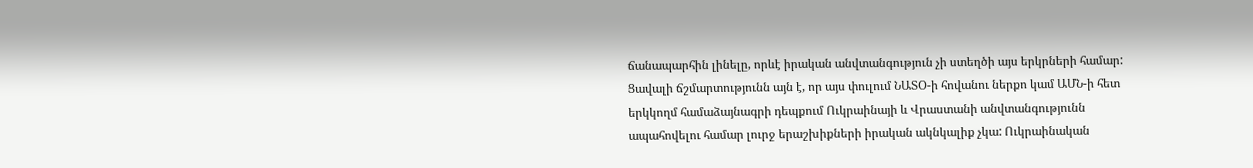ճանապարհին լինելը, որևէ իրական անվտանգություն չի ստեղծի այս երկրների համար: Ցավալի ճշմարտությունն այն է, որ այս փուլում ՆԱՏՕ-ի հովանու ներքո կամ ԱՄՆ-ի հետ երկկողմ համաձայնագրի դեպքում Ուկրաինայի և Վրաստանի անվտանգությունն ապահովելու համար լուրջ երաշխիքների իրական ակնկալիք չկա: Ուկրաինական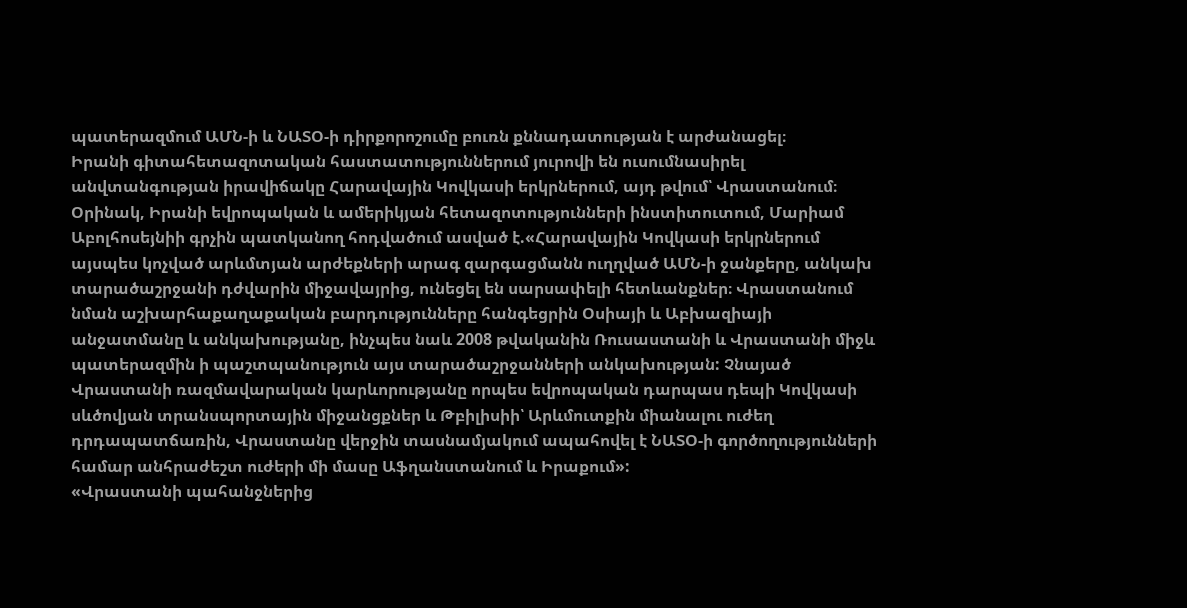պատերազմում ԱՄՆ-ի և ՆԱՏՕ-ի դիրքորոշումը բուռն քննադատության է արժանացել։
Իրանի գիտահետազոտական հաստատություններում յուրովի են ուսումնասիրել անվտանգության իրավիճակը Հարավային Կովկասի երկրներում, այդ թվում՝ Վրաստանում։ Օրինակ, Իրանի եվրոպական և ամերիկյան հետազոտությունների ինստիտուտում, Մարիամ Աբոլհոսեյնիի գրչին պատկանող հոդվածում ասված է.«Հարավային Կովկասի երկրներում այսպես կոչված արևմտյան արժեքների արագ զարգացմանն ուղղված ԱՄՆ-ի ջանքերը, անկախ տարածաշրջանի դժվարին միջավայրից, ունեցել են սարսափելի հետևանքներ։ Վրաստանում նման աշխարհաքաղաքական բարդությունները հանգեցրին Օսիայի և Աբխազիայի անջատմանը և անկախությանը, ինչպես նաև 2008 թվականին Ռուսաստանի և Վրաստանի միջև պատերազմին ի պաշտպանություն այս տարածաշրջանների անկախության: Չնայած Վրաստանի ռազմավարական կարևորությանը որպես եվրոպական դարպաս դեպի Կովկասի սևծովյան տրանսպորտային միջանցքներ և Թբիլիսիի՝ Արևմուտքին միանալու ուժեղ դրդապատճառին, Վրաստանը վերջին տասնամյակում ապահովել է ՆԱՏՕ-ի գործողությունների համար անհրաժեշտ ուժերի մի մասը Աֆղանստանում և Իրաքում»:
«Վրաստանի պահանջներից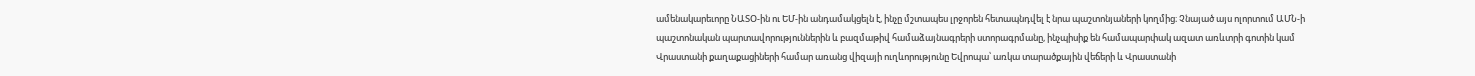ամենակարեւորը ՆԱՏՕ-ին ու ԵՄ-ին անդամակցելն է, ինչը մշտապես լրջորեն հետապնդվել է նրա պաշտոնյաների կողմից։ Չնայած այս ոլորտում ԱՄՆ-ի պաշտոնական պարտավորություններին և բազմաթիվ համաձայնագրերի ստորագրմանը, ինչպիսիք են համապարփակ ազատ առևտրի գոտին կամ Վրաստանի քաղաքացիների համար առանց վիզայի ուղևորությունը Եվրոպա՝ առկա տարածքային վեճերի և Վրաստանի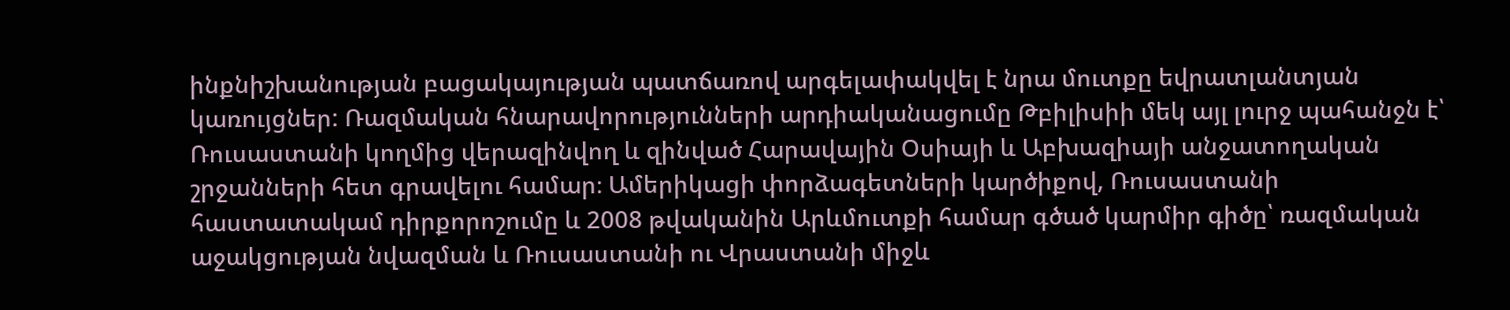ինքնիշխանության բացակայության պատճառով արգելափակվել է նրա մուտքը եվրատլանտյան կառույցներ: Ռազմական հնարավորությունների արդիականացումը Թբիլիսիի մեկ այլ լուրջ պահանջն է՝ Ռուսաստանի կողմից վերազինվող և զինված Հարավային Օսիայի և Աբխազիայի անջատողական շրջանների հետ գրավելու համար։ Ամերիկացի փորձագետների կարծիքով, Ռուսաստանի հաստատակամ դիրքորոշումը և 2008 թվականին Արևմուտքի համար գծած կարմիր գիծը՝ ռազմական աջակցության նվազման և Ռուսաստանի ու Վրաստանի միջև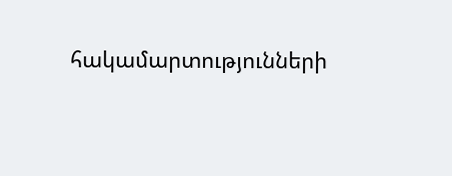հակամարտությունների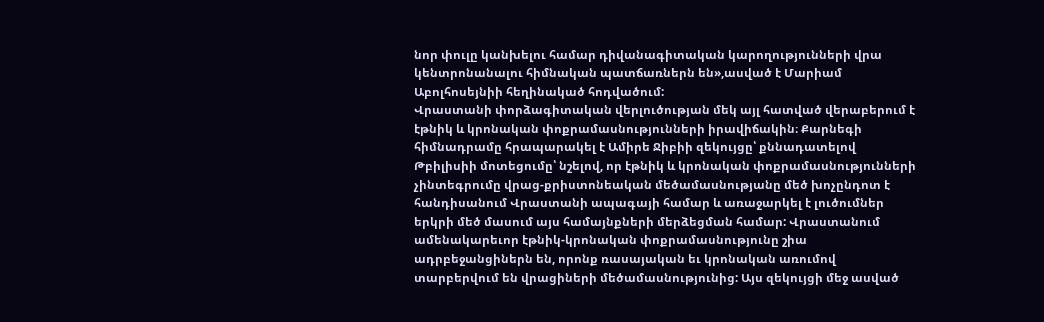նոր փուլը կանխելու համար դիվանագիտական կարողությունների վրա կենտրոնանալու հիմնական պատճառներն են»,ասված է Մարիամ Աբոլհոսեյնիի հեղինակած հոդվածում:
Վրաստանի փորձագիտական վերլուծության մեկ այլ հատված վերաբերում է էթնիկ և կրոնական փոքրամասնությունների իրավիճակին։ Քարնեգի հիմնադրամը հրապարակել է Ամիրե Ջիբիի զեկույցը՝ քննադատելով Թբիլիսիի մոտեցումը՝ նշելով, որ էթնիկ և կրոնական փոքրամասնությունների չինտեգրումը վրաց-քրիստոնեական մեծամասնությանը մեծ խոչընդոտ է հանդիսանում Վրաստանի ապագայի համար և առաջարկել է լուծումներ երկրի մեծ մասում այս համայնքների մերձեցման համար: Վրաստանում ամենակարեւոր էթնիկ-կրոնական փոքրամասնությունը շիա ադրբեջանցիներն են, որոնք ռասայական եւ կրոնական առումով տարբերվում են վրացիների մեծամասնությունից: Այս զեկույցի մեջ ասված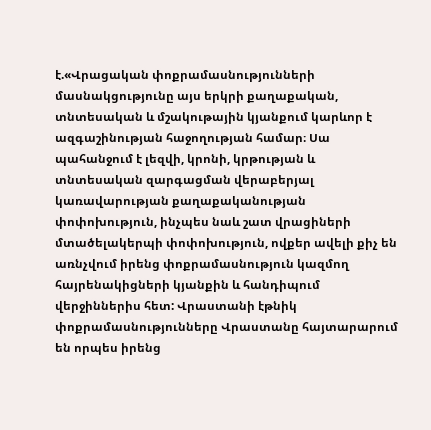է.«Վրացական փոքրամասնությունների մասնակցությունը այս երկրի քաղաքական, տնտեսական և մշակութային կյանքում կարևոր է ազգաշինության հաջողության համար։ Սա պահանջում է լեզվի, կրոնի, կրթության և տնտեսական զարգացման վերաբերյալ կառավարության քաղաքականության փոփոխություն, ինչպես նաև շատ վրացիների մտածելակերպի փոփոխություն, ովքեր ավելի քիչ են առնչվում իրենց փոքրամասնություն կազմող հայրենակիցների կյանքին և հանդիպում վերջիններիս հետ: Վրաստանի էթնիկ փոքրամասնությունները Վրաստանը հայտարարում են որպես իրենց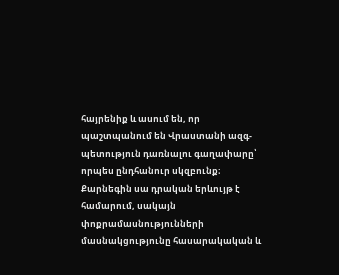հայրենիք և ասում են, որ պաշտպանում են Վրաստանի ազգ-պետություն դառնալու գաղափարը՝ որպես ընդհանուր սկզբունք։ Քարնեգին սա դրական երևույթ է համարում, սակայն փոքրամասնությունների մասնակցությունը հասարակական և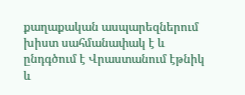քաղաքական ասպարեզներում խիստ սահմանափակ է և ընդգծում է Վրաստանում էթնիկ և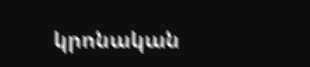կրոնական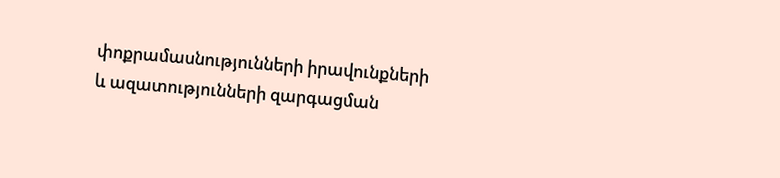փոքրամասնությունների իրավունքների և ազատությունների զարգացման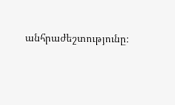անհրաժեշտությունը։